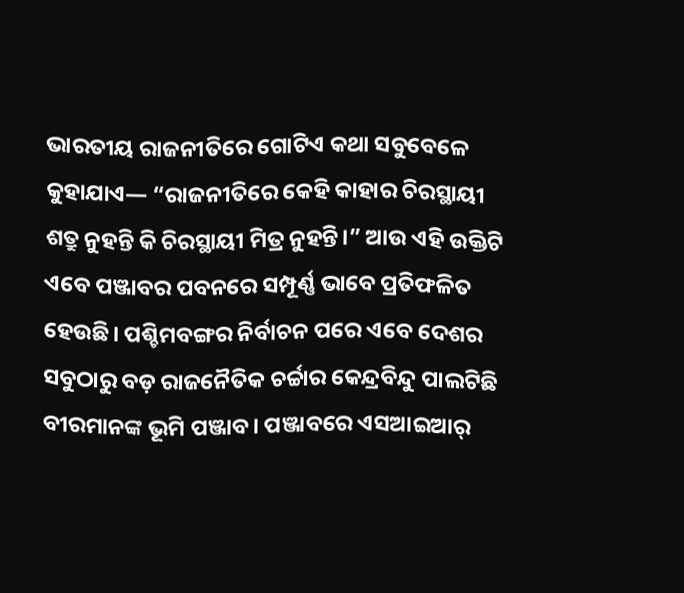ଭାରତୀୟ ରାଜନୀତିରେ ଗୋଟିଏ କଥା ସବୁବେଳେ କୁହାଯାଏ— “ରାଜନୀତିରେ କେହି କାହାର ଚିରସ୍ଥାୟୀ ଶତ୍ରୁ ନୁହନ୍ତି କି ଚିରସ୍ଥାୟୀ ମିତ୍ର ନୁହନ୍ତି।” ଆଉ ଏହି ଉକ୍ତିଟି ଏବେ ପଞ୍ଜାବର ପବନରେ ସମ୍ପୂର୍ଣ୍ଣ ଭାବେ ପ୍ରତିଫଳିତ ହେଉଛି। ପଶ୍ଚିମବଙ୍ଗର ନିର୍ବାଚନ ପରେ ଏବେ ଦେଶର ସବୁଠାରୁ ବଡ଼ ରାଜନୈତିକ ଚର୍ଚ୍ଚାର କେନ୍ଦ୍ରବିନ୍ଦୁ ପାଲଟିଛି ବୀରମାନଙ୍କ ଭୂମି ପଞ୍ଜାବ। ପଞ୍ଜାବରେ ଏସଆଇଆର୍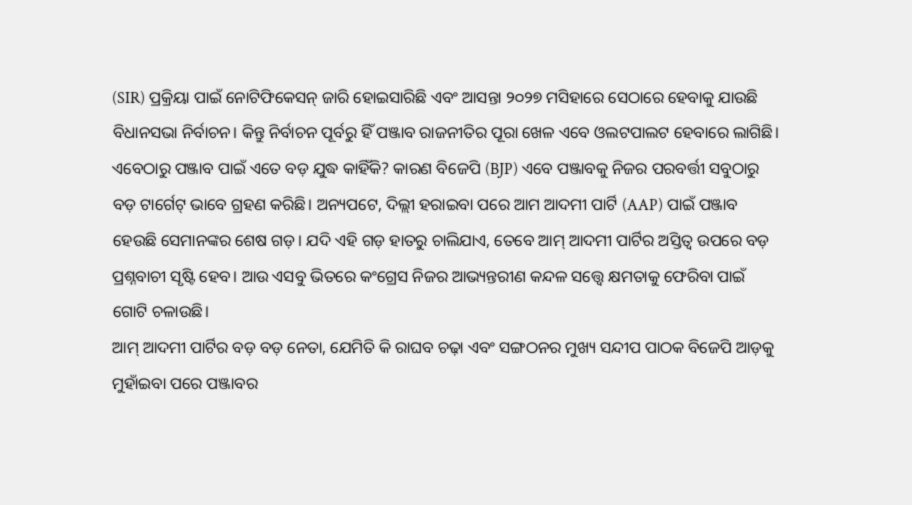(SIR) ପ୍ରକ୍ରିୟା ପାଇଁ ନୋଟିଫିକେସନ୍ ଜାରି ହୋଇସାରିଛି ଏବଂ ଆସନ୍ତା ୨୦୨୭ ମସିହାରେ ସେଠାରେ ହେବାକୁ ଯାଉଛି ବିଧାନସଭା ନିର୍ବାଚନ। କିନ୍ତୁ ନିର୍ବାଚନ ପୂର୍ବରୁ ହିଁ ପଞ୍ଜାବ ରାଜନୀତିର ପୂରା ଖେଳ ଏବେ ଓଲଟପାଲଟ ହେବାରେ ଲାଗିଛି।
ଏବେଠାରୁ ପଞ୍ଜାବ ପାଇଁ ଏତେ ବଡ଼ ଯୁଦ୍ଧ କାହିଁକି? କାରଣ ବିଜେପି (BJP) ଏବେ ପଞ୍ଜାବକୁ ନିଜର ପରବର୍ତ୍ତୀ ସବୁଠାରୁ ବଡ଼ ଟାର୍ଗେଟ୍ ଭାବେ ଗ୍ରହଣ କରିଛି। ଅନ୍ୟପଟେ, ଦିଲ୍ଲୀ ହରାଇବା ପରେ ଆମ ଆଦମୀ ପାର୍ଟି (AAP) ପାଇଁ ପଞ୍ଜାବ ହେଉଛି ସେମାନଙ୍କର ଶେଷ ଗଡ଼। ଯଦି ଏହି ଗଡ଼ ହାତରୁ ଚାଲିଯାଏ, ତେବେ ଆମ୍ ଆଦମୀ ପାର୍ଟିର ଅସ୍ତିତ୍ୱ ଉପରେ ବଡ଼ ପ୍ରଶ୍ନବାଚୀ ସୃଷ୍ଟି ହେବ। ଆଉ ଏସବୁ ଭିତରେ କଂଗ୍ରେସ ନିଜର ଆଭ୍ୟନ୍ତରୀଣ କନ୍ଦଳ ସତ୍ତ୍ୱେ କ୍ଷମତାକୁ ଫେରିବା ପାଇଁ ଗୋଟି ଚଳାଉଛି।
ଆମ୍ ଆଦମୀ ପାର୍ଟିର ବଡ଼ ବଡ଼ ନେତା, ଯେମିତି କି ରାଘବ ଚଢ଼ା ଏବଂ ସଙ୍ଗଠନର ମୁଖ୍ୟ ସନ୍ଦୀପ ପାଠକ ବିଜେପି ଆଡ଼କୁ ମୁହାଁଇବା ପରେ ପଞ୍ଜାବର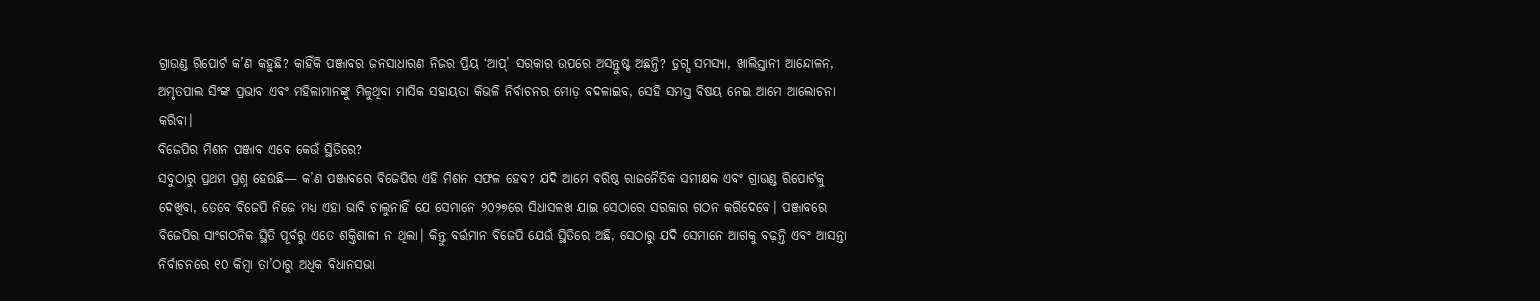ଗ୍ରାଉଣ୍ଡ ରିପୋର୍ଟ କ’ଣ କହୁଛି? କାହିଁକି ପଞ୍ଜାବର ଜନସାଧାରଣ ନିଜର ପ୍ରିୟ ‘ଆପ୍’ ସରକାର ଉପରେ ଅସନ୍ତୁଷ୍ଟ ଅଛନ୍ତି? ଡ଼୍ରଗ୍ସ ସମସ୍ୟା, ଖାଲିସ୍ତାନୀ ଆନ୍ଦୋଳନ, ଅମୃତପାଲ ସିଂଙ୍କ ପ୍ରଭାବ ଏବଂ ମହିଳାମାନଙ୍କୁ ମିଳୁଥିବା ମାସିକ ସହାୟତା କିଭଳି ନିର୍ବାଚନର ମୋଡ଼ ବଦଳାଇବ, ସେହି ସମସ୍ତ ବିଷୟ ନେଇ ଆମେ ଆଲୋଚନା କରିବା।
ବିଜେପିର ମିଶନ ପଞ୍ଜାବ ଏବେ କେଉଁ ସ୍ଥିତିରେ?
ସବୁଠାରୁ ପ୍ରଥମ ପ୍ରଶ୍ନ ହେଉଛି— କ’ଣ ପଞ୍ଜାବରେ ବିଜେପିର ଏହି ମିଶନ ସଫଳ ହେବ? ଯଦି ଆମେ ବରିଷ୍ଠ ରାଜନୈତିକ ସମୀକ୍ଷକ ଏବଂ ଗ୍ରାଉଣ୍ଡ ରିପୋର୍ଟକୁ ଦେଖିବା, ତେବେ ବିଜେପି ନିଜେ ମଧ୍ୟ ଏହା ଭାବି ଚାଲୁନାହିଁ ଯେ ସେମାନେ ୨୦୨୭ରେ ସିଧାସଳଖ ଯାଇ ସେଠାରେ ସରକାର ଗଠନ କରିଦେବେ। ପଞ୍ଜାବରେ ବିଜେପିର ସାଂଗଠନିକ ସ୍ଥିତି ପୂର୍ବରୁ ଏତେ ଶକ୍ତିଶାଳୀ ନ ଥିଲା। କିନ୍ତୁ ବର୍ତ୍ତମାନ ବିଜେପି ଯେଉଁ ସ୍ଥିତିରେ ଅଛି, ସେଠାରୁ ଯଦି ସେମାନେ ଆଗକୁ ବଢ଼ନ୍ତି ଏବଂ ଆସନ୍ତା ନିର୍ବାଚନରେ ୧୦ କିମ୍ବା ତା’ଠାରୁ ଅଧିକ ବିଧାନସଭା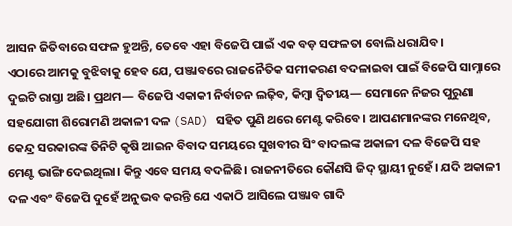ଆସନ ଜିତିବାରେ ସଫଳ ହୁଅନ୍ତି, ତେବେ ଏହା ବିଜେପି ପାଇଁ ଏକ ବଡ଼ ସଫଳତା ବୋଲି ଧରାଯିବ।
ଏଠାରେ ଆମକୁ ବୁଝିବାକୁ ହେବ ଯେ, ପଞ୍ଜାବରେ ରାଜନୈତିକ ସମୀକରଣ ବଦଳାଇବା ପାଇଁ ବିଜେପି ସାମ୍ନାରେ ଦୁଇଟି ରାସ୍ତା ଅଛି। ପ୍ରଥମ— ବିଜେପି ଏକାକୀ ନିର୍ବାଚନ ଲଢ଼ିବ, କିମ୍ବା ଦ୍ୱିତୀୟ— ସେମାନେ ନିଜର ପୁରୁଣା ସହଯୋଗୀ ଶିରୋମଣି ଅକାଳୀ ଦଳ (SAD) ସହିତ ପୁଣି ଥରେ ମେଣ୍ଟ କରିବେ। ଆପଣମାନଙ୍କର ମନେଥିବ, କେନ୍ଦ୍ର ସରକାରଙ୍କ ତିନିଟି କୃଷି ଆଇନ ବିବାଦ ସମୟରେ ସୁଖବୀର ସିଂ ବାଦଲଙ୍କ ଅକାଳୀ ଦଳ ବିଜେପି ସହ ମେଣ୍ଟ ଭାଙ୍ଗି ଦେଇଥିଲା। କିନ୍ତୁ ଏବେ ସମୟ ବଦଳିଛି। ରାଜନୀତିରେ କୌଣସି ଜିଦ୍ ସ୍ଥାୟୀ ନୁହେଁ। ଯଦି ଅକାଳୀ ଦଳ ଏବଂ ବିଜେପି ଦୁହେଁ ଅନୁଭବ କରନ୍ତି ଯେ ଏକାଠି ଆସିଲେ ପଞ୍ଜାବ ଗାଦି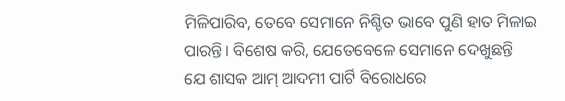ମିଳିପାରିବ, ତେବେ ସେମାନେ ନିଶ୍ଚିତ ଭାବେ ପୁଣି ହାତ ମିଳାଇ ପାରନ୍ତି। ବିଶେଷ କରି, ଯେତେବେଳେ ସେମାନେ ଦେଖୁଛନ୍ତି ଯେ ଶାସକ ଆମ୍ ଆଦମୀ ପାର୍ଟି ବିରୋଧରେ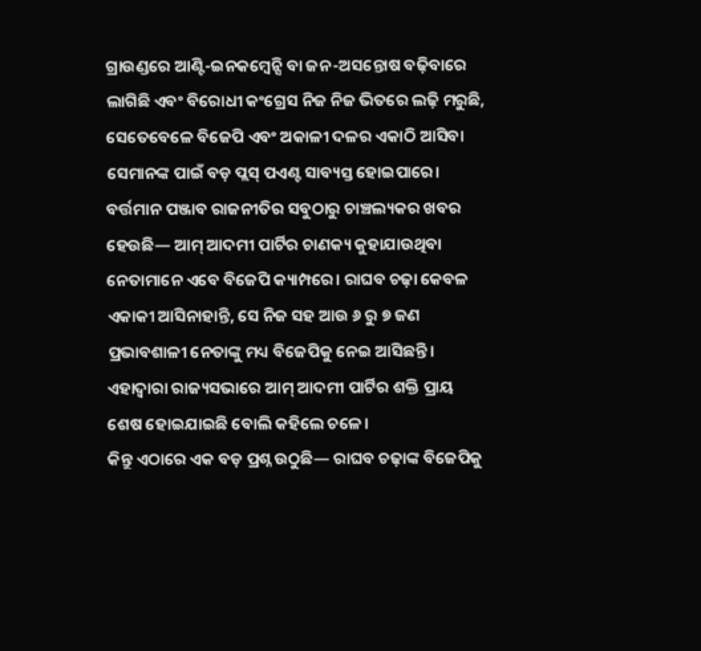ଗ୍ରାଉଣ୍ଡରେ ଆଣ୍ଟି-ଇନକମ୍ବେନ୍ସି ବା ଜନ-ଅସନ୍ତୋଷ ବଢ଼ିବାରେ ଲାଗିଛି ଏବଂ ବିରୋଧୀ କଂଗ୍ରେସ ନିଜ ନିଜ ଭିତରେ ଲଢ଼ି ମରୁଛି, ସେତେବେଳେ ବିଜେପି ଏବଂ ଅକାଳୀ ଦଳର ଏକାଠି ଆସିବା ସେମାନଙ୍କ ପାଇଁ ବଡ଼ ପ୍ଲସ୍ ପଏଣ୍ଟ ସାବ୍ୟସ୍ତ ହୋଇପାରେ।
ବର୍ତ୍ତମାନ ପଞ୍ଜାବ ରାଜନୀତିର ସବୁଠାରୁ ଚାଞ୍ଚଲ୍ୟକର ଖବର ହେଉଛି— ଆମ୍ ଆଦମୀ ପାର୍ଟିର ଚାଣକ୍ୟ କୁହାଯାଉଥିବା ନେତାମାନେ ଏବେ ବିଜେପି କ୍ୟାମ୍ପରେ। ରାଘବ ଚଢ଼ା କେବଳ ଏକାକୀ ଆସିନାହାନ୍ତି, ସେ ନିଜ ସହ ଆଉ ୬ ରୁ ୭ ଜଣ ପ୍ରଭାବଶାଳୀ ନେତାଙ୍କୁ ମଧ୍ୟ ବିଜେପିକୁ ନେଇ ଆସିଛନ୍ତି। ଏହାଦ୍ୱାରା ରାଜ୍ୟସଭାରେ ଆମ୍ ଆଦମୀ ପାର୍ଟିର ଶକ୍ତି ପ୍ରାୟ ଶେଷ ହୋଇଯାଇଛି ବୋଲି କହିଲେ ଚଳେ।
କିନ୍ତୁ ଏଠାରେ ଏକ ବଡ଼ ପ୍ରଶ୍ନ ଉଠୁଛି— ରାଘବ ଚଢ଼ାଙ୍କ ବିଜେପିକୁ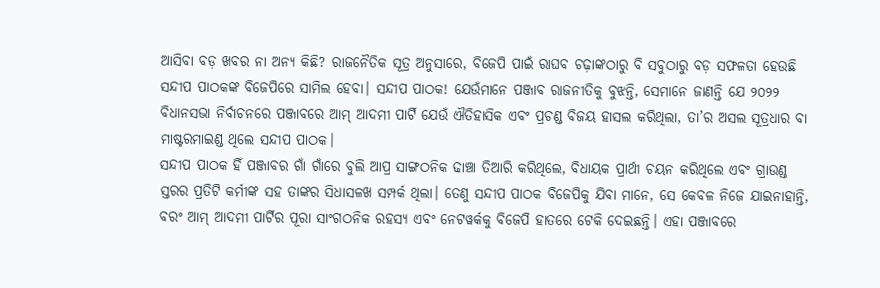ଆସିବା ବଡ଼ ଖବର ନା ଅନ୍ୟ କିଛି? ରାଜନୈତିକ ସୂତ୍ର ଅନୁସାରେ, ବିଜେପି ପାଇଁ ରାଘବ ଚଢ଼ାଙ୍କଠାରୁ ବି ସବୁଠାରୁ ବଡ଼ ସଫଳତା ହେଉଛି ସନ୍ଦୀପ ପାଠକଙ୍କ ବିଜେପିରେ ସାମିଲ ହେବା। ସନ୍ଦୀପ ପାଠକ! ଯେଉଁମାନେ ପଞ୍ଜାବ ରାଜନୀତିକୁ ବୁଝନ୍ତି, ସେମାନେ ଜାଣନ୍ତି ଯେ ୨୦୨୨ ବିଧାନସଭା ନିର୍ବାଚନରେ ପଞ୍ଜାବରେ ଆମ୍ ଆଦମୀ ପାର୍ଟି ଯେଉଁ ଐତିହାସିକ ଏବଂ ପ୍ରଚଣ୍ଡ ବିଜୟ ହାସଲ କରିଥିଲା, ତା’ର ଅସଲ ସୂତ୍ରଧାର ବା ମାଷ୍ଟରମାଇଣ୍ଡ ଥିଲେ ସନ୍ଦୀପ ପାଠକ।
ସନ୍ଦୀପ ପାଠକ ହିଁ ପଞ୍ଜାବର ଗାଁ ଗାଁରେ ବୁଲି ଆପ୍ର ସାଙ୍ଗଠନିକ ଢାଞ୍ଚା ତିଆରି କରିଥିଲେ, ବିଧାୟକ ପ୍ରାର୍ଥୀ ଚୟନ କରିଥିଲେ ଏବଂ ଗ୍ରାଉଣ୍ଡ ସ୍ତରର ପ୍ରତିଟି କର୍ମୀଙ୍କ ସହ ତାଙ୍କର ସିଧାସଳଖ ସମ୍ପର୍କ ଥିଲା। ତେଣୁ ସନ୍ଦୀପ ପାଠକ ବିଜେପିକୁ ଯିବା ମାନେ, ସେ କେବଳ ନିଜେ ଯାଇନାହାନ୍ତି, ବରଂ ଆମ୍ ଆଦମୀ ପାର୍ଟିର ପୂରା ସାଂଗଠନିକ ରହସ୍ୟ ଏବଂ ନେଟୱର୍କକୁ ବିଜେପି ହାତରେ ଟେକି ଦେଇଛନ୍ତି। ଏହା ପଞ୍ଜାବରେ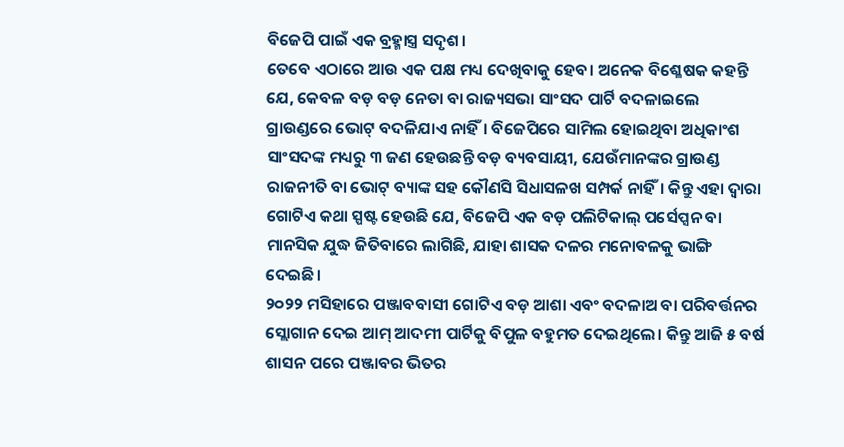ବିଜେପି ପାଇଁ ଏକ ବ୍ରହ୍ମାସ୍ତ୍ର ସଦୃଶ।
ତେବେ ଏଠାରେ ଆଉ ଏକ ପକ୍ଷ ମଧ୍ୟ ଦେଖିବାକୁ ହେବ। ଅନେକ ବିଶ୍ଳେଷକ କହନ୍ତି ଯେ, କେବଳ ବଡ଼ ବଡ଼ ନେତା ବା ରାଜ୍ୟସଭା ସାଂସଦ ପାର୍ଟି ବଦଳାଇଲେ ଗ୍ରାଉଣ୍ଡରେ ଭୋଟ୍ ବଦଳିଯାଏ ନାହିଁ। ବିଜେପିରେ ସାମିଲ ହୋଇଥିବା ଅଧିକାଂଶ ସାଂସଦଙ୍କ ମଧ୍ୟରୁ ୩ ଜଣ ହେଉଛନ୍ତି ବଡ଼ ବ୍ୟବସାୟୀ, ଯେଉଁମାନଙ୍କର ଗ୍ରାଉଣ୍ଡ ରାଜନୀତି ବା ଭୋଟ୍ ବ୍ୟାଙ୍କ ସହ କୌଣସି ସିଧାସଳଖ ସମ୍ପର୍କ ନାହିଁ। କିନ୍ତୁ ଏହା ଦ୍ୱାରା ଗୋଟିଏ କଥା ସ୍ପଷ୍ଟ ହେଉଛି ଯେ, ବିଜେପି ଏକ ବଡ଼ ପଲିଟିକାଲ୍ ପର୍ସେପ୍ସନ ବା ମାନସିକ ଯୁଦ୍ଧ ଜିତିବାରେ ଲାଗିଛି, ଯାହା ଶାସକ ଦଳର ମନୋବଳକୁ ଭାଙ୍ଗି ଦେଇଛି।
୨୦୨୨ ମସିହାରେ ପଞ୍ଜାବବାସୀ ଗୋଟିଏ ବଡ଼ ଆଶା ଏବଂ ବଦଳାଅ ବା ପରିବର୍ତ୍ତନର ସ୍ଲୋଗାନ ଦେଇ ଆମ୍ ଆଦମୀ ପାର୍ଟିକୁ ବିପୁଳ ବହୁମତ ଦେଇଥିଲେ। କିନ୍ତୁ ଆଜି ୫ ବର୍ଷ ଶାସନ ପରେ ପଞ୍ଜାବର ଭିତର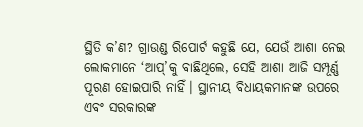ସ୍ଥିତି କ’ଣ? ଗ୍ରାଉଣ୍ଡ ରିପୋର୍ଟ କହୁଛି ଯେ, ଯେଉଁ ଆଶା ନେଇ ଲୋକମାନେ ‘ଆପ୍’କୁ ବାଛିଥିଲେ, ସେହି ଆଶା ଆଜି ସମ୍ପୂର୍ଣ୍ଣ ପୂରଣ ହୋଇପାରି ନାହିଁ। ସ୍ଥାନୀୟ ବିଧାୟକମାନଙ୍କ ଉପରେ ଏବଂ ସରକାରଙ୍କ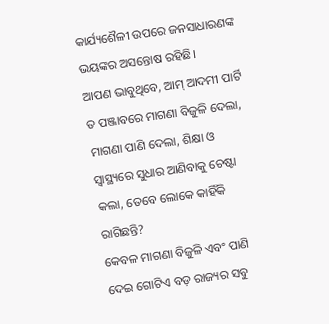କାର୍ଯ୍ୟଶୈଳୀ ଉପରେ ଜନସାଧାରଣଙ୍କ ଭୟଙ୍କର ଅସନ୍ତୋଷ ରହିଛି।
ଆପଣ ଭାବୁଥିବେ, ଆମ୍ ଆଦମୀ ପାର୍ଟି ତ ପଞ୍ଜାବରେ ମାଗଣା ବିଜୁଳି ଦେଲା, ମାଗଣା ପାଣି ଦେଲା, ଶିକ୍ଷା ଓ ସ୍ୱାସ୍ଥ୍ୟରେ ସୁଧାର ଆଣିବାକୁ ଚେଷ୍ଟା କଲା, ତେବେ ଲୋକେ କାହିଁକି ରାଗିଛନ୍ତି?
କେବଳ ମାଗଣା ବିଜୁଳି ଏବଂ ପାଣି ଦେଇ ଗୋଟିଏ ବଡ଼ ରାଜ୍ୟର ସବୁ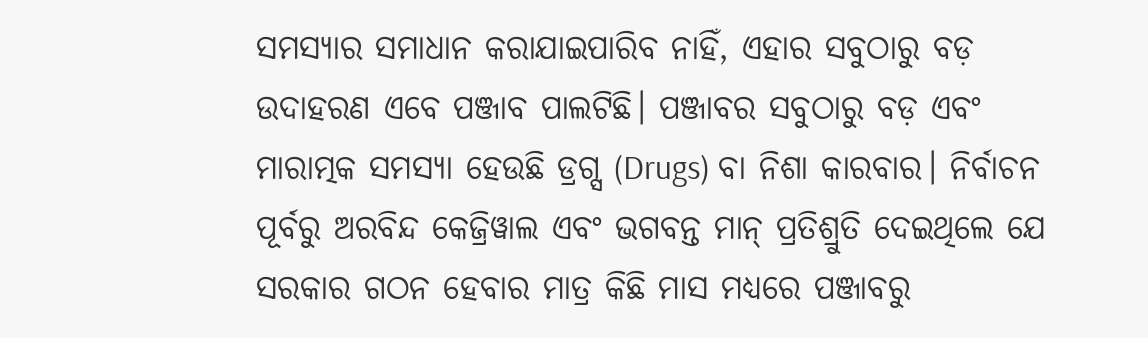ସମସ୍ୟାର ସମାଧାନ କରାଯାଇପାରିବ ନାହିଁ, ଏହାର ସବୁଠାରୁ ବଡ଼ ଉଦାହରଣ ଏବେ ପଞ୍ଜାବ ପାଲଟିଛି। ପଞ୍ଜାବର ସବୁଠାରୁ ବଡ଼ ଏବଂ ମାରାତ୍ମକ ସମସ୍ୟା ହେଉଛି ଡ୍ରଗ୍ସ (Drugs) ବା ନିଶା କାରବାର। ନିର୍ବାଚନ ପୂର୍ବରୁ ଅରବିନ୍ଦ କେଜ୍ରିୱାଲ ଏବଂ ଭଗବନ୍ତ ମାନ୍ ପ୍ରତିଶ୍ରୁତି ଦେଇଥିଲେ ଯେ ସରକାର ଗଠନ ହେବାର ମାତ୍ର କିଛି ମାସ ମଧ୍ୟରେ ପଞ୍ଜାବରୁ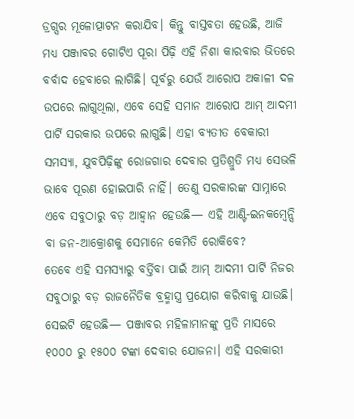ଡ୍ରଗ୍ସର ମୂଳୋତ୍ପାଟନ କରାଯିବ। କିନ୍ତୁ ବାସ୍ତବତା ହେଉଛି, ଆଜି ମଧ୍ୟ ପଞ୍ଜାବର ଗୋଟିଏ ପୂରା ପିଢ଼ି ଏହି ନିଶା କାରବାର ଭିତରେ ବର୍ବାଦ ହେବାରେ ଲାଗିଛି। ପୂର୍ବରୁ ଯେଉଁ ଆରୋପ ଅକାଳୀ ଦଳ ଉପରେ ଲାଗୁଥିଲା, ଏବେ ସେହି ସମାନ ଆରୋପ ଆମ୍ ଆଦମୀ ପାର୍ଟି ସରକାର ଉପରେ ଲାଗୁଛି। ଏହା ବ୍ୟତୀତ ବେକାରୀ ସମସ୍ୟା, ଯୁବପିଢ଼ିଙ୍କୁ ରୋଜଗାର ଦେବାର ପ୍ରତିଶ୍ରୁତି ମଧ୍ୟ ସେଭଳି ଭାବେ ପୂରଣ ହୋଇପାରି ନାହିଁ। ତେଣୁ ସରକାରଙ୍କ ସାମ୍ନାରେ ଏବେ ସବୁଠାରୁ ବଡ଼ ଆହ୍ୱାନ ହେଉଛି— ଏହି ଆଣ୍ଟି-ଇନକମ୍ବେନ୍ସି ବା ଜନ-ଆକ୍ରୋଶକୁ ସେମାନେ କେମିତି ରୋକିବେ?
ତେବେ ଏହି ସମସ୍ୟାରୁ ବର୍ତ୍ତିବା ପାଇଁ ଆମ୍ ଆଦମୀ ପାର୍ଟି ନିଜର ସବୁଠାରୁ ବଡ଼ ରାଜନୈତିକ ବ୍ରହ୍ମାସ୍ତ୍ର ପ୍ରୟୋଗ କରିବାକୁ ଯାଉଛି। ସେଇଟି ହେଉଛି— ପଞ୍ଜାବର ମହିଳାମାନଙ୍କୁ ପ୍ରତି ମାସରେ ୧୦୦୦ ରୁ ୧୫୦୦ ଟଙ୍କା ଦେବାର ଯୋଜନା। ଏହି ସରକାରୀ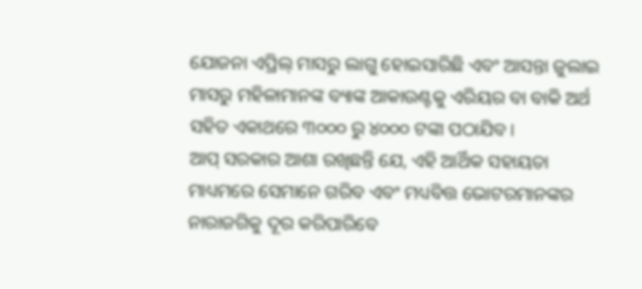ଯୋଜନା ଏପ୍ରିଲ୍ ମାସରୁ ଲାଗୁ ହୋଇସାରିଛି ଏବଂ ଆସନ୍ତା ଜୁଲାଇ ମାସରୁ ମହିଳାମାନଙ୍କ ବ୍ୟାଙ୍କ ଆକାଉଣ୍ଟକୁ ଏରିୟର ବା ବାକି ଅର୍ଥ ସହିତ ଏକାଥରେ ୩୦୦୦ ରୁ ୪୦୦୦ ଟଙ୍କା ପଠାଯିବ।
ଆପ୍ ସରକାର ଆଶା ରଖିଛନ୍ତି ଯେ, ଏହି ଆର୍ଥିକ ସହାୟତା ମାଧ୍ୟମରେ ସେମାନେ ଗରିବ ଏବଂ ମଧ୍ୟବିତ୍ତ ଭୋଟରମାନଙ୍କର ନାରାଜଗିକୁ ଦୂର କରିପାରିବେ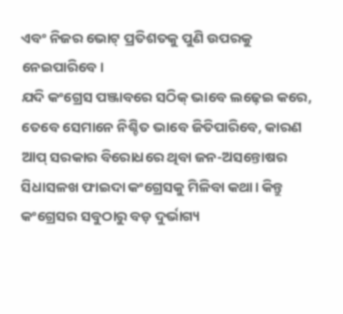ଏବଂ ନିଜର ଭୋଟ୍ ପ୍ରତିଶତକୁ ପୁଣି ଉପରକୁ ନେଇପାରିବେ।
ଯଦି କଂଗ୍ରେସ ପଞ୍ଜାବରେ ସଠିକ୍ ଭାବେ ଲଢ଼େଇ କରେ, ତେବେ ସେମାନେ ନିଶ୍ଚିତ ଭାବେ ଜିତିପାରିବେ, କାରଣ ଆପ୍ ସରକାର ବିରୋଧରେ ଥିବା ଜନ-ଅସନ୍ତୋଷର ସିଧାସଳଖ ଫାଇଦା କଂଗ୍ରେସକୁ ମିଳିବା କଥା। କିନ୍ତୁ କଂଗ୍ରେସର ସବୁଠାରୁ ବଡ଼ ଦୁର୍ଭାଗ୍ୟ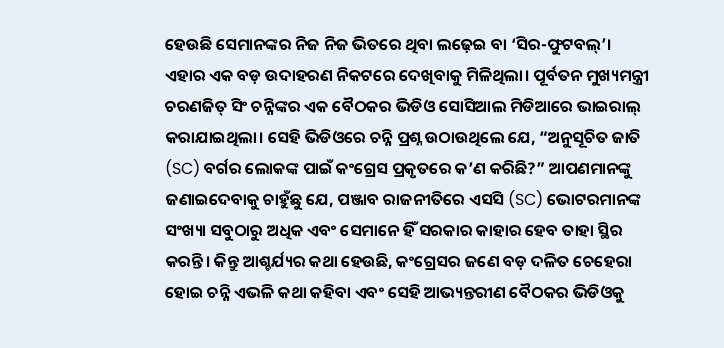ହେଉଛି ସେମାନଙ୍କର ନିଜ ନିଜ ଭିତରେ ଥିବା ଲଢ଼େଇ ବା ‘ସିର-ଫୁଟବଲ୍’। ଏହାର ଏକ ବଡ଼ ଉଦାହରଣ ନିକଟରେ ଦେଖିବାକୁ ମିଳିଥିଲା। ପୂର୍ବତନ ମୁଖ୍ୟମନ୍ତ୍ରୀ ଚରଣଜିତ୍ ସିଂ ଚନ୍ନିଙ୍କର ଏକ ବୈଠକର ଭିଡିଓ ସୋସିଆଲ ମିଡିଆରେ ଭାଇରାଲ୍ କରାଯାଇଥିଲା। ସେହି ଭିଡିଓରେ ଚନ୍ନି ପ୍ରଶ୍ନ ଉଠାଉଥିଲେ ଯେ, “ଅନୁସୂଚିତ ଜାତି (SC) ବର୍ଗର ଲୋକଙ୍କ ପାଇଁ କଂଗ୍ରେସ ପ୍ରକୃତରେ କ’ଣ କରିଛି?” ଆପଣମାନଙ୍କୁ ଜଣାଇଦେବାକୁ ଚାହୁଁଛୁ ଯେ, ପଞ୍ଜାବ ରାଜନୀତିରେ ଏସସି (SC) ଭୋଟରମାନଙ୍କ ସଂଖ୍ୟା ସବୁଠାରୁ ଅଧିକ ଏବଂ ସେମାନେ ହିଁ ସରକାର କାହାର ହେବ ତାହା ସ୍ଥିର କରନ୍ତି। କିନ୍ତୁ ଆଶ୍ଚର୍ଯ୍ୟର କଥା ହେଉଛି, କଂଗ୍ରେସର ଜଣେ ବଡ଼ ଦଳିତ ଚେହେରା ହୋଇ ଚନ୍ନି ଏଭଳି କଥା କହିବା ଏବଂ ସେହି ଆଭ୍ୟନ୍ତରୀଣ ବୈଠକର ଭିଡିଓକୁ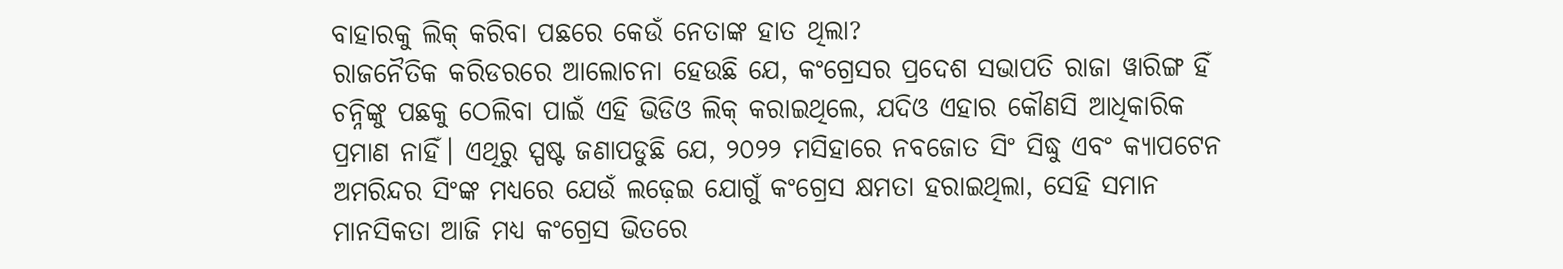ବାହାରକୁ ଲିକ୍ କରିବା ପଛରେ କେଉଁ ନେତାଙ୍କ ହାତ ଥିଲା?
ରାଜନୈତିକ କରିଡରରେ ଆଲୋଚନା ହେଉଛି ଯେ, କଂଗ୍ରେସର ପ୍ରଦେଶ ସଭାପତି ରାଜା ୱାରିଙ୍ଗ ହିଁ ଚନ୍ନିଙ୍କୁ ପଛକୁ ଠେଲିବା ପାଇଁ ଏହି ଭିଡିଓ ଲିକ୍ କରାଇଥିଲେ, ଯଦିଓ ଏହାର କୌଣସି ଆଧିକାରିକ ପ୍ରମାଣ ନାହିଁ। ଏଥିରୁ ସ୍ପଷ୍ଟ ଜଣାପଡୁଛି ଯେ, ୨୦୨୨ ମସିହାରେ ନବଜୋତ ସିଂ ସିଦ୍ଧୁ ଏବଂ କ୍ୟାପଟେନ ଅମରିନ୍ଦର ସିଂଙ୍କ ମଧ୍ୟରେ ଯେଉଁ ଲଢ଼େଇ ଯୋଗୁଁ କଂଗ୍ରେସ କ୍ଷମତା ହରାଇଥିଲା, ସେହି ସମାନ ମାନସିକତା ଆଜି ମଧ୍ୟ କଂଗ୍ରେସ ଭିତରେ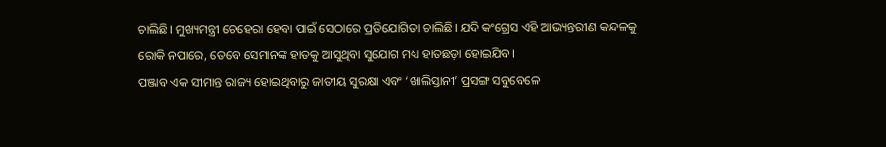ଚାଲିଛି। ମୁଖ୍ୟମନ୍ତ୍ରୀ ଚେହେରା ହେବା ପାଇଁ ସେଠାରେ ପ୍ରତିଯୋଗିତା ଚାଲିଛି। ଯଦି କଂଗ୍ରେସ ଏହି ଆଭ୍ୟନ୍ତରୀଣ କନ୍ଦଳକୁ ରୋକି ନପାରେ, ତେବେ ସେମାନଙ୍କ ହାତକୁ ଆସୁଥିବା ସୁଯୋଗ ମଧ୍ୟ ହାତଛଡ଼ା ହୋଇଯିବ।
ପଞ୍ଜାବ ଏକ ସୀମାନ୍ତ ରାଜ୍ୟ ହୋଇଥିବାରୁ ଜାତୀୟ ସୁରକ୍ଷା ଏବଂ ‘ଖାଲିସ୍ତାନୀ’ ପ୍ରସଙ୍ଗ ସବୁବେଳେ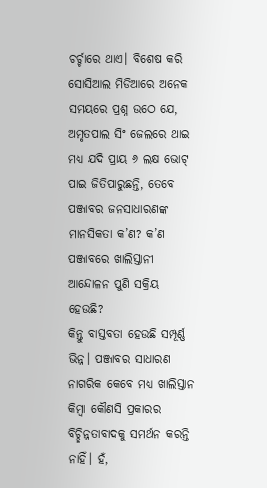ଚର୍ଚ୍ଚାରେ ଥାଏ। ବିଶେଷ କରି ସୋସିଆଲ ମିଡିଆରେ ଅନେକ ସମୟରେ ପ୍ରଶ୍ନ ଉଠେ ଯେ, ଅମୃତପାଲ ସିଂ ଜେଲରେ ଥାଇ ମଧ୍ୟ ଯଦି ପ୍ରାୟ ୬ ଲକ୍ଷ ଭୋଟ୍ ପାଇ ଜିତିପାରୁଛନ୍ତି, ତେବେ ପଞ୍ଜାବର ଜନସାଧାରଣଙ୍କ ମାନସିକତା କ’ଣ? କ’ଣ ପଞ୍ଜାବରେ ଖାଲିସ୍ତାନୀ ଆନ୍ଦୋଳନ ପୁଣି ସକ୍ରିୟ ହେଉଛି?
କିନ୍ତୁ ବାସ୍ତବତା ହେଉଛି ସମ୍ପୂର୍ଣ୍ଣ ଭିନ୍ନ। ପଞ୍ଜାବର ସାଧାରଣ ନାଗରିକ କେବେ ମଧ୍ୟ ଖାଲିସ୍ତାନ କିମ୍ବା କୌଣସି ପ୍ରକାରର ବିଚ୍ଛିନ୍ନତାବାଦକୁ ସମର୍ଥନ କରନ୍ତି ନାହିଁ। ହଁ,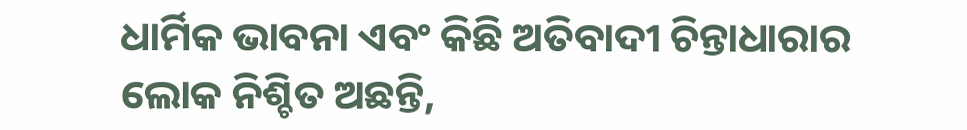ଧାର୍ମିକ ଭାବନା ଏବଂ କିଛି ଅତିବାଦୀ ଚିନ୍ତାଧାରାର ଲୋକ ନିଶ୍ଚିତ ଅଛନ୍ତି,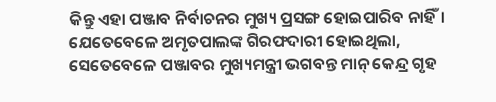କିନ୍ତୁ ଏହା ପଞ୍ଜାବ ନିର୍ବାଚନର ମୁଖ୍ୟ ପ୍ରସଙ୍ଗ ହୋଇପାରିବ ନାହିଁ। ଯେତେବେଳେ ଅମୃତପାଲଙ୍କ ଗିରଫଦାରୀ ହୋଇଥିଲା, ସେତେବେଳେ ପଞ୍ଜାବର ମୁଖ୍ୟମନ୍ତ୍ରୀ ଭଗବନ୍ତ ମାନ୍ କେନ୍ଦ୍ର ଗୃହ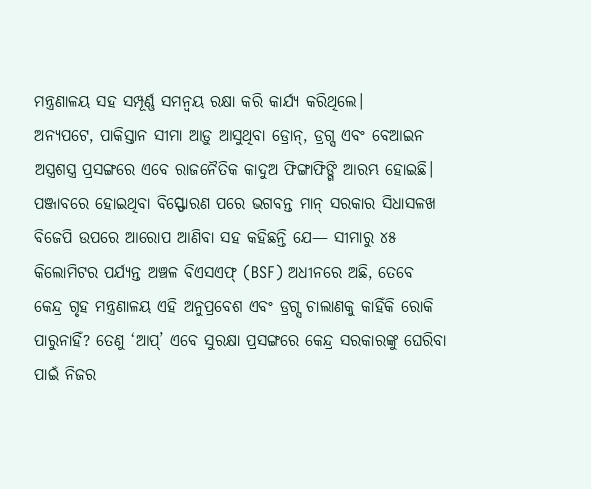ମନ୍ତ୍ରଣାଳୟ ସହ ସମ୍ପୂର୍ଣ୍ଣ ସମନ୍ୱୟ ରକ୍ଷା କରି କାର୍ଯ୍ୟ କରିଥିଲେ।
ଅନ୍ୟପଟେ, ପାକିସ୍ତାନ ସୀମା ଆଡ଼ୁ ଆସୁଥିବା ଡ୍ରୋନ୍, ଡ୍ରଗ୍ସ ଏବଂ ବେଆଇନ ଅସ୍ତ୍ରଶସ୍ତ୍ର ପ୍ରସଙ୍ଗରେ ଏବେ ରାଜନୈତିକ କାଦୁଅ ଫିଙ୍ଗାଫିଙ୍ଗି ଆରମ୍ଭ ହୋଇଛି। ପଞ୍ଜାବରେ ହୋଇଥିବା ବିସ୍ଫୋରଣ ପରେ ଭଗବନ୍ତ ମାନ୍ ସରକାର ସିଧାସଳଖ ବିଜେପି ଉପରେ ଆରୋପ ଆଣିବା ସହ କହିଛନ୍ତି ଯେ— ସୀମାରୁ ୪୫ କିଲୋମିଟର ପର୍ଯ୍ୟନ୍ତ ଅଞ୍ଚଳ ବିଏସଏଫ୍ (BSF) ଅଧୀନରେ ଅଛି, ତେବେ କେନ୍ଦ୍ର ଗୃହ ମନ୍ତ୍ରଣାଳୟ ଏହି ଅନୁପ୍ରବେଶ ଏବଂ ଡ୍ରଗ୍ସ ଚାଲାଣକୁ କାହିଁକି ରୋକି ପାରୁନାହିଁ? ତେଣୁ ‘ଆପ୍’ ଏବେ ସୁରକ୍ଷା ପ୍ରସଙ୍ଗରେ କେନ୍ଦ୍ର ସରକାରଙ୍କୁ ଘେରିବା ପାଇଁ ନିଜର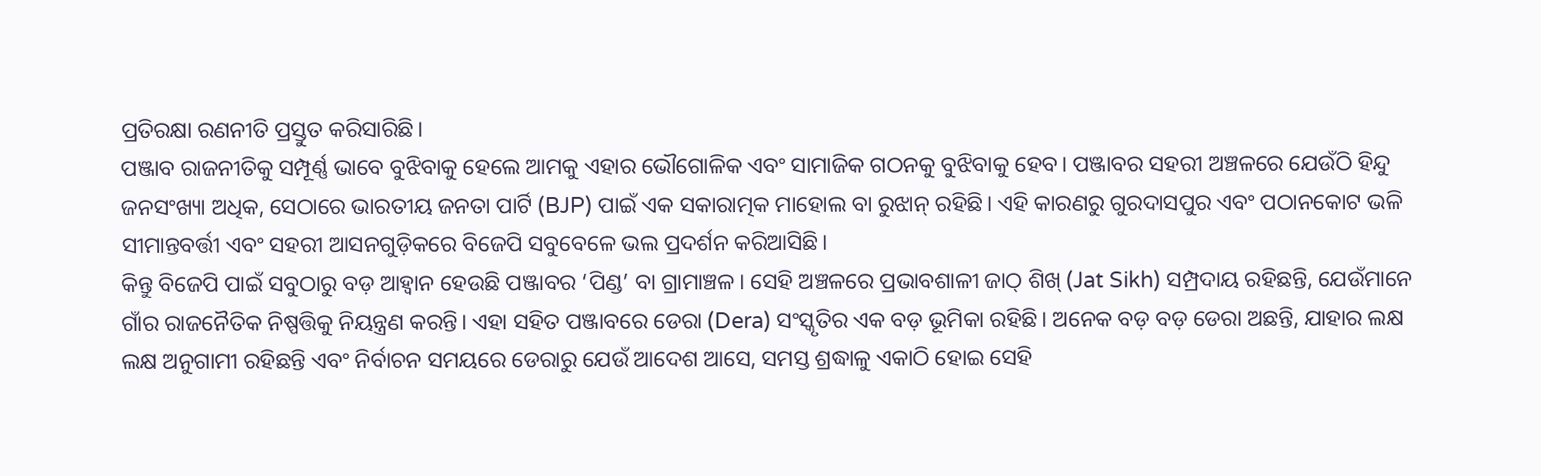ପ୍ରତିରକ୍ଷା ରଣନୀତି ପ୍ରସ୍ତୁତ କରିସାରିଛି।
ପଞ୍ଜାବ ରାଜନୀତିକୁ ସମ୍ପୂର୍ଣ୍ଣ ଭାବେ ବୁଝିବାକୁ ହେଲେ ଆମକୁ ଏହାର ଭୌଗୋଳିକ ଏବଂ ସାମାଜିକ ଗଠନକୁ ବୁଝିବାକୁ ହେବ। ପଞ୍ଜାବର ସହରୀ ଅଞ୍ଚଳରେ ଯେଉଁଠି ହିନ୍ଦୁ ଜନସଂଖ୍ୟା ଅଧିକ, ସେଠାରେ ଭାରତୀୟ ଜନତା ପାର୍ଟି (BJP) ପାଇଁ ଏକ ସକାରାତ୍ମକ ମାହୋଲ ବା ରୁଝାନ୍ ରହିଛି। ଏହି କାରଣରୁ ଗୁରଦାସପୁର ଏବଂ ପଠାନକୋଟ ଭଳି ସୀମାନ୍ତବର୍ତ୍ତୀ ଏବଂ ସହରୀ ଆସନଗୁଡ଼ିକରେ ବିଜେପି ସବୁବେଳେ ଭଲ ପ୍ରଦର୍ଶନ କରିଆସିଛି।
କିନ୍ତୁ ବିଜେପି ପାଇଁ ସବୁଠାରୁ ବଡ଼ ଆହ୍ୱାନ ହେଉଛି ପଞ୍ଜାବର ‘ପିଣ୍ଡ’ ବା ଗ୍ରାମାଞ୍ଚଳ। ସେହି ଅଞ୍ଚଳରେ ପ୍ରଭାବଶାଳୀ ଜାଠ୍ ଶିଖ୍ (Jat Sikh) ସମ୍ପ୍ରଦାୟ ରହିଛନ୍ତି, ଯେଉଁମାନେ ଗାଁର ରାଜନୈତିକ ନିଷ୍ପତ୍ତିକୁ ନିୟନ୍ତ୍ରଣ କରନ୍ତି। ଏହା ସହିତ ପଞ୍ଜାବରେ ଡେରା (Dera) ସଂସ୍କୃତିର ଏକ ବଡ଼ ଭୂମିକା ରହିଛି। ଅନେକ ବଡ଼ ବଡ଼ ଡେରା ଅଛନ୍ତି, ଯାହାର ଲକ୍ଷ ଲକ୍ଷ ଅନୁଗାମୀ ରହିଛନ୍ତି ଏବଂ ନିର୍ବାଚନ ସମୟରେ ଡେରାରୁ ଯେଉଁ ଆଦେଶ ଆସେ, ସମସ୍ତ ଶ୍ରଦ୍ଧାଳୁ ଏକାଠି ହୋଇ ସେହି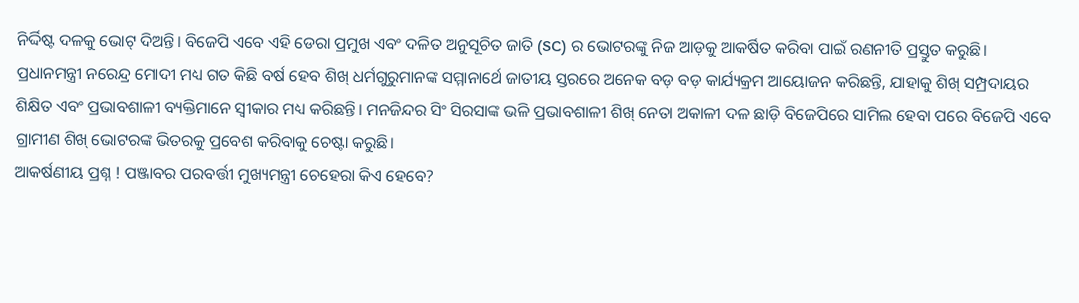ନିର୍ଦ୍ଦିଷ୍ଟ ଦଳକୁ ଭୋଟ୍ ଦିଅନ୍ତି। ବିଜେପି ଏବେ ଏହି ଡେରା ପ୍ରମୁଖ ଏବଂ ଦଳିତ ଅନୁସୂଚିତ ଜାତି (SC) ର ଭୋଟରଙ୍କୁ ନିଜ ଆଡ଼କୁ ଆକର୍ଷିତ କରିବା ପାଇଁ ରଣନୀତି ପ୍ରସ୍ତୁତ କରୁଛି।
ପ୍ରଧାନମନ୍ତ୍ରୀ ନରେନ୍ଦ୍ର ମୋଦୀ ମଧ୍ୟ ଗତ କିଛି ବର୍ଷ ହେବ ଶିଖ୍ ଧର୍ମଗୁରୁମାନଙ୍କ ସମ୍ମାନାର୍ଥେ ଜାତୀୟ ସ୍ତରରେ ଅନେକ ବଡ଼ ବଡ଼ କାର୍ଯ୍ୟକ୍ରମ ଆୟୋଜନ କରିଛନ୍ତି, ଯାହାକୁ ଶିଖ୍ ସମ୍ପ୍ରଦାୟର ଶିକ୍ଷିତ ଏବଂ ପ୍ରଭାବଶାଳୀ ବ୍ୟକ୍ତିମାନେ ସ୍ୱୀକାର ମଧ୍ୟ କରିଛନ୍ତି। ମନଜିନ୍ଦର ସିଂ ସିରସାଙ୍କ ଭଳି ପ୍ରଭାବଶାଳୀ ଶିଖ୍ ନେତା ଅକାଳୀ ଦଳ ଛାଡ଼ି ବିଜେପିରେ ସାମିଲ ହେବା ପରେ ବିଜେପି ଏବେ ଗ୍ରାମୀଣ ଶିଖ୍ ଭୋଟରଙ୍କ ଭିତରକୁ ପ୍ରବେଶ କରିବାକୁ ଚେଷ୍ଟା କରୁଛି।
ଆକର୍ଷଣୀୟ ପ୍ରଶ୍ନ ! ପଞ୍ଜାବର ପରବର୍ତ୍ତୀ ମୁଖ୍ୟମନ୍ତ୍ରୀ ଚେହେରା କିଏ ହେବେ?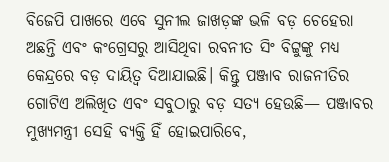ବିଜେପି ପାଖରେ ଏବେ ସୁନୀଲ ଜାଖଡ଼ଙ୍କ ଭଳି ବଡ଼ ଚେହେରା ଅଛନ୍ତି ଏବଂ କଂଗ୍ରେସରୁ ଆସିଥିବା ରବନୀତ ସିଂ ବିଟ୍ଟୁଙ୍କୁ ମଧ୍ୟ କେନ୍ଦ୍ରରେ ବଡ଼ ଦାୟିତ୍ୱ ଦିଆଯାଇଛି। କିନ୍ତୁ ପଞ୍ଜାବ ରାଜନୀତିର ଗୋଟିଏ ଅଲିଖିତ ଏବଂ ସବୁଠାରୁ ବଡ଼ ସତ୍ୟ ହେଉଛି— ପଞ୍ଜାବର ମୁଖ୍ୟମନ୍ତ୍ରୀ ସେହି ବ୍ୟକ୍ତି ହିଁ ହୋଇପାରିବେ,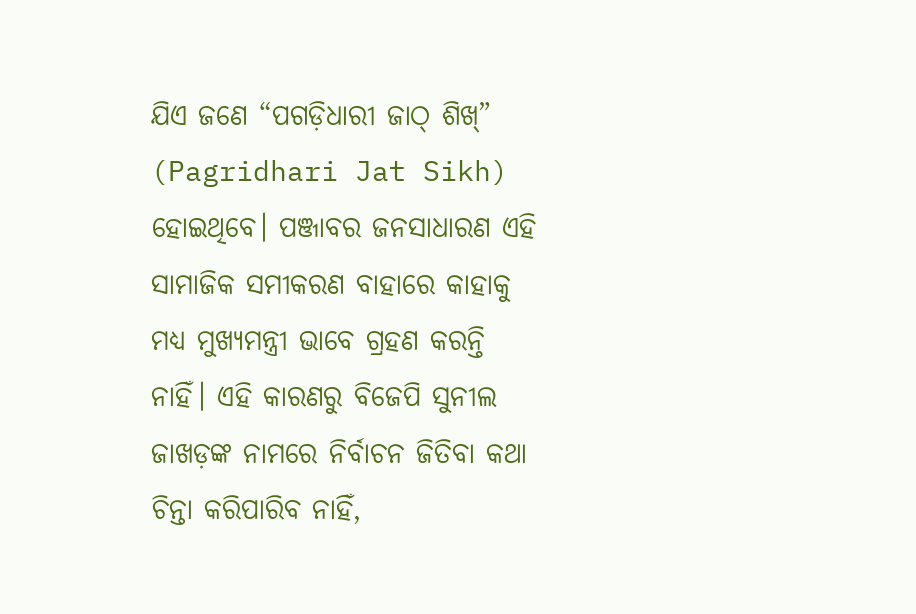ଯିଏ ଜଣେ “ପଗଡ଼ିଧାରୀ ଜାଠ୍ ଶିଖ୍” (Pagridhari Jat Sikh) ହୋଇଥିବେ। ପଞ୍ଜାବର ଜନସାଧାରଣ ଏହି ସାମାଜିକ ସମୀକରଣ ବାହାରେ କାହାକୁ ମଧ୍ୟ ମୁଖ୍ୟମନ୍ତ୍ରୀ ଭାବେ ଗ୍ରହଣ କରନ୍ତି ନାହିଁ। ଏହି କାରଣରୁ ବିଜେପି ସୁନୀଲ ଜାଖଡ଼ଙ୍କ ନାମରେ ନିର୍ବାଚନ ଜିତିବା କଥା ଚିନ୍ତା କରିପାରିବ ନାହିଁ,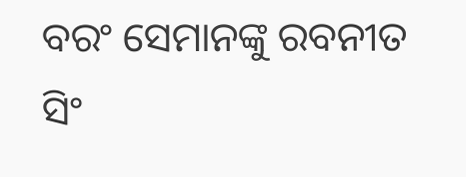ବରଂ ସେମାନଙ୍କୁ ରବନୀତ ସିଂ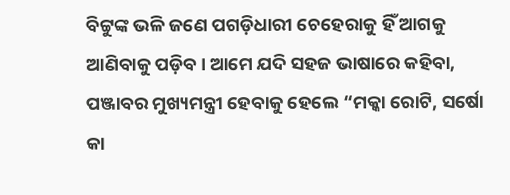ବିଟ୍ଟୁଙ୍କ ଭଳି ଜଣେ ପଗଡ଼ିଧାରୀ ଚେହେରାକୁ ହିଁ ଆଗକୁ ଆଣିବାକୁ ପଡ଼ିବ। ଆମେ ଯଦି ସହଜ ଭାଷାରେ କହିବା, ପଞ୍ଜାବର ମୁଖ୍ୟମନ୍ତ୍ରୀ ହେବାକୁ ହେଲେ “ମକ୍କା ରୋଟି, ସର୍ଷୋ କା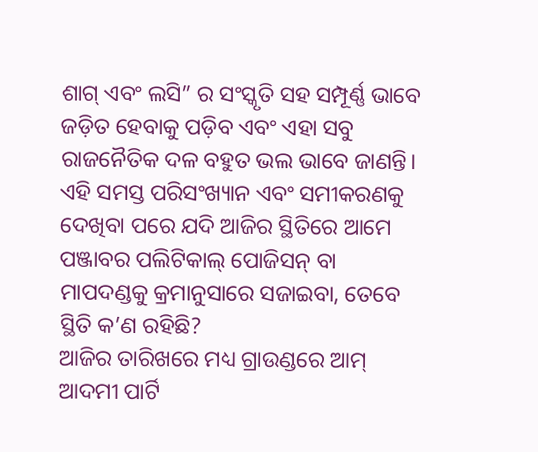ଶାଗ୍ ଏବଂ ଲସି” ର ସଂସ୍କୃତି ସହ ସମ୍ପୂର୍ଣ୍ଣ ଭାବେ ଜଡ଼ିତ ହେବାକୁ ପଡ଼ିବ ଏବଂ ଏହା ସବୁ ରାଜନୈତିକ ଦଳ ବହୁତ ଭଲ ଭାବେ ଜାଣନ୍ତି।
ଏହି ସମସ୍ତ ପରିସଂଖ୍ୟାନ ଏବଂ ସମୀକରଣକୁ ଦେଖିବା ପରେ ଯଦି ଆଜିର ସ୍ଥିତିରେ ଆମେ ପଞ୍ଜାବର ପଲିଟିକାଲ୍ ପୋଜିସନ୍ ବା ମାପଦଣ୍ଡକୁ କ୍ରମାନୁସାରେ ସଜାଇବା, ତେବେ ସ୍ଥିତି କ’ଣ ରହିଛି?
ଆଜିର ତାରିଖରେ ମଧ୍ୟ ଗ୍ରାଉଣ୍ଡରେ ଆମ୍ ଆଦମୀ ପାର୍ଟି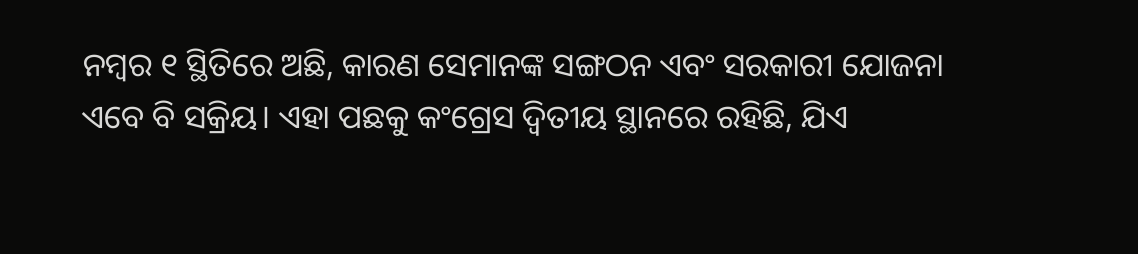ନମ୍ବର ୧ ସ୍ଥିତିରେ ଅଛି, କାରଣ ସେମାନଙ୍କ ସଙ୍ଗଠନ ଏବଂ ସରକାରୀ ଯୋଜନା ଏବେ ବି ସକ୍ରିୟ। ଏହା ପଛକୁ କଂଗ୍ରେସ ଦ୍ୱିତୀୟ ସ୍ଥାନରେ ରହିଛି, ଯିଏ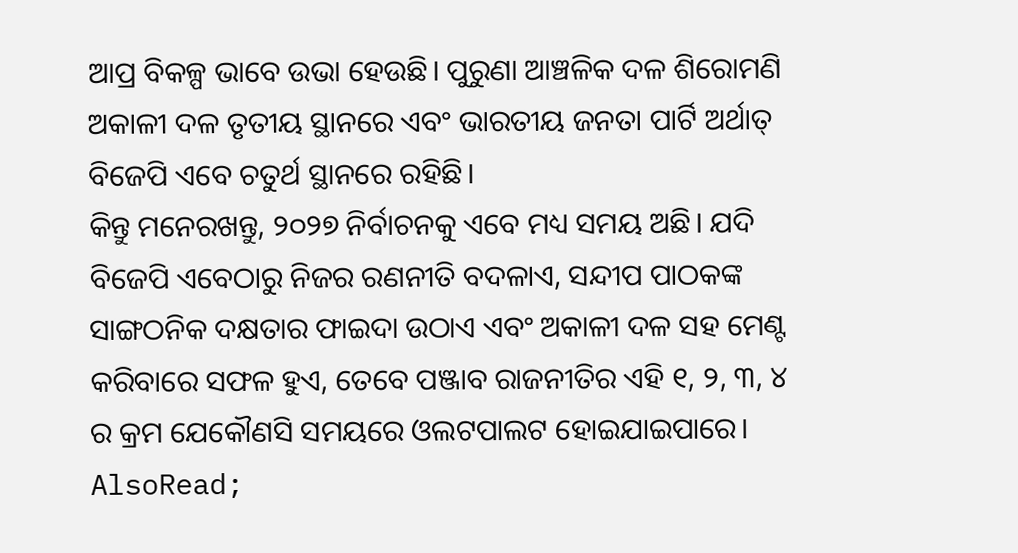ଆପ୍ର ବିକଳ୍ପ ଭାବେ ଉଭା ହେଉଛି। ପୁରୁଣା ଆଞ୍ଚଳିକ ଦଳ ଶିରୋମଣି ଅକାଳୀ ଦଳ ତୃତୀୟ ସ୍ଥାନରେ ଏବଂ ଭାରତୀୟ ଜନତା ପାର୍ଟି ଅର୍ଥାତ୍ ବିଜେପି ଏବେ ଚତୁର୍ଥ ସ୍ଥାନରେ ରହିଛି।
କିନ୍ତୁ ମନେରଖନ୍ତୁ, ୨୦୨୭ ନିର୍ବାଚନକୁ ଏବେ ମଧ୍ୟ ସମୟ ଅଛି। ଯଦି ବିଜେପି ଏବେଠାରୁ ନିଜର ରଣନୀତି ବଦଳାଏ, ସନ୍ଦୀପ ପାଠକଙ୍କ ସାଙ୍ଗଠନିକ ଦକ୍ଷତାର ଫାଇଦା ଉଠାଏ ଏବଂ ଅକାଳୀ ଦଳ ସହ ମେଣ୍ଟ କରିବାରେ ସଫଳ ହୁଏ, ତେବେ ପଞ୍ଜାବ ରାଜନୀତିର ଏହି ୧, ୨, ୩, ୪ ର କ୍ରମ ଯେକୌଣସି ସମୟରେ ଓଲଟପାଲଟ ହୋଇଯାଇପାରେ।
AlsoRead;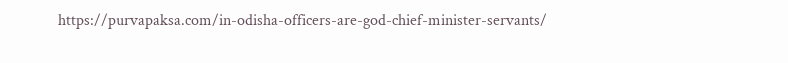https://purvapaksa.com/in-odisha-officers-are-god-chief-minister-servants/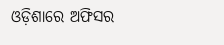ଓଡ଼ିଶାରେ ଅଫିସର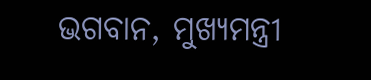ଭଗବାନ, ମୁଖ୍ୟମନ୍ତ୍ରୀ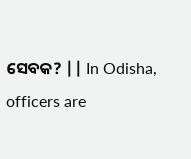ସେବକ? || In Odisha, officers are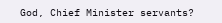God, Chief Minister servants?